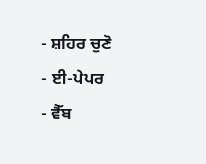- ਸ਼ਹਿਰ ਚੁਣੋ
- ਈ-ਪੇਪਰ
- ਵੈੱਬ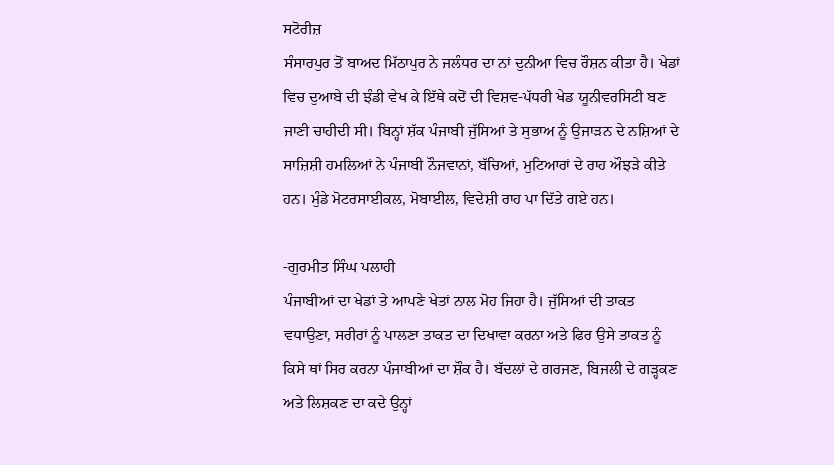ਸਟੋਰੀਜ਼
ਸੰਸਾਰਪੁਰ ਤੋਂ ਬਾਅਦ ਮਿੱਠਾਪੁਰ ਨੇ ਜਲੰਧਰ ਦਾ ਨਾਂ ਦੁਨੀਆ ਵਿਚ ਰੌਸ਼ਨ ਕੀਤਾ ਹੈ। ਖੇਡਾਂ ਵਿਚ ਦੁਆਬੇ ਦੀ ਝੰਡੀ ਵੇਖ ਕੇ ਇੱਥੇ ਕਦੋਂ ਦੀ ਵਿਸ਼ਵ-ਪੱਧਰੀ ਖੇਡ ਯੂਨੀਵਰਸਿਟੀ ਬਣ ਜਾਣੀ ਚਾਹੀਦੀ ਸੀ। ਬਿਨ੍ਹਾਂ ਸ਼ੱਕ ਪੰਜਾਬੀ ਜੁੱਸਿਆਂ ਤੇ ਸੁਭਾਅ ਨੂੰ ਉਜਾੜਨ ਦੇ ਨਸ਼ਿਆਂ ਦੇ ਸਾਜ਼ਿਸ਼ੀ ਹਮਲਿਆਂ ਨੇ ਪੰਜਾਬੀ ਨੌਜਵਾਨਾਂ, ਬੱਚਿਆਂ, ਮੁਟਿਆਰਾਂ ਦੇ ਰਾਹ ਔਝੜੇ ਕੀਤੇ ਹਨ। ਮੁੰਡੇ ਮੋਟਰਸਾਈਕਲ, ਮੋਬਾਈਲ, ਵਿਦੇਸ਼ੀ ਰਾਹ ਪਾ ਦਿੱਤੇ ਗਏ ਹਨ।

-ਗੁਰਮੀਤ ਸਿੰਘ ਪਲਾਹੀ
ਪੰਜਾਬੀਆਂ ਦਾ ਖੇਡਾਂ ਤੇ ਆਪਣੇ ਖੇਤਾਂ ਨਾਲ ਮੋਹ ਜਿਹਾ ਹੈ। ਜੁੱਸਿਆਂ ਦੀ ਤਾਕਤ ਵਧਾਉਣਾ, ਸਰੀਰਾਂ ਨੂੰ ਪਾਲਣਾ ਤਾਕਤ ਦਾ ਦਿਖਾਵਾ ਕਰਨਾ ਅਤੇ ਫਿਰ ਉਸੇ ਤਾਕਤ ਨੂੰ ਕਿਸੇ ਥਾਂ ਸਿਰ ਕਰਨਾ ਪੰਜਾਬੀਆਂ ਦਾ ਸ਼ੌਕ ਹੈ। ਬੱਦਲਾਂ ਦੇ ਗਰਜਣ, ਬਿਜਲੀ ਦੇ ਗੜ੍ਹਕਣ ਅਤੇ ਲਿਸ਼ਕਣ ਦਾ ਕਦੇ ਉਨ੍ਹਾਂ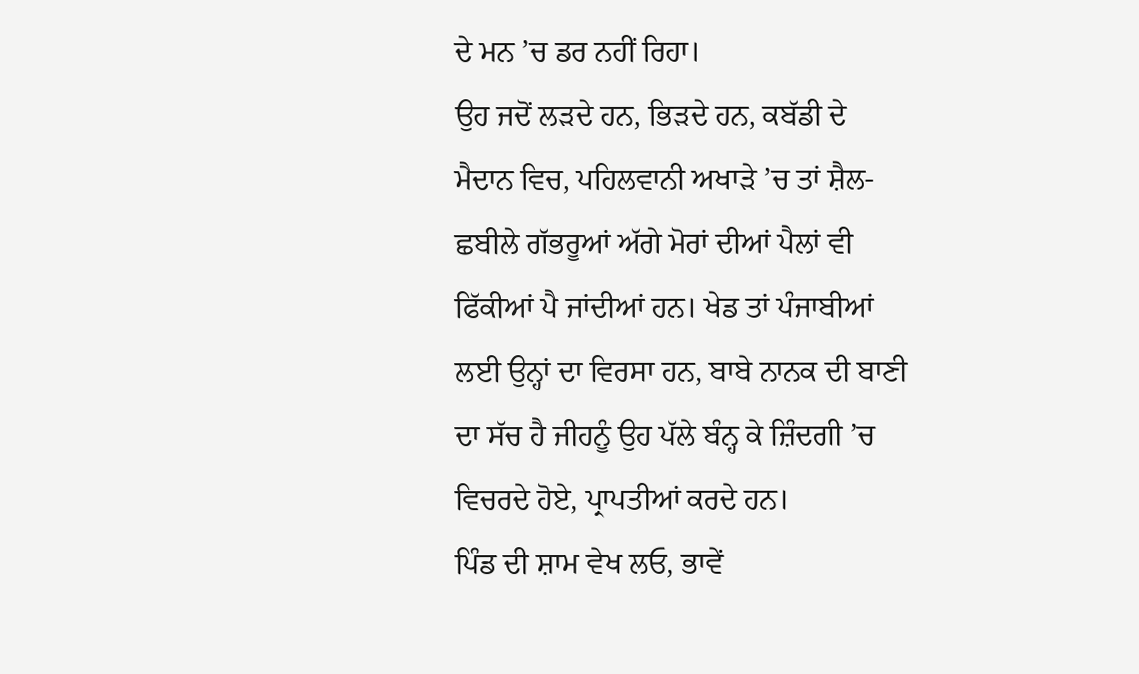ਦੇ ਮਨ ’ਚ ਡਰ ਨਹੀਂ ਰਿਹਾ।
ਉਹ ਜਦੋਂ ਲੜਦੇ ਹਨ, ਭਿੜਦੇ ਹਨ, ਕਬੱਡੀ ਦੇ ਮੈਦਾਨ ਵਿਚ, ਪਹਿਲਵਾਨੀ ਅਖਾੜੇ ’ਚ ਤਾਂ ਸ਼ੈਲ-ਛਬੀਲੇ ਗੱਭਰੂਆਂ ਅੱਗੇ ਮੋਰਾਂ ਦੀਆਂ ਪੈਲਾਂ ਵੀ ਫਿੱਕੀਆਂ ਪੈ ਜਾਂਦੀਆਂ ਹਨ। ਖੇਡ ਤਾਂ ਪੰਜਾਬੀਆਂ ਲਈ ਉਨ੍ਹਾਂ ਦਾ ਵਿਰਸਾ ਹਨ, ਬਾਬੇ ਨਾਨਕ ਦੀ ਬਾਣੀ ਦਾ ਸੱਚ ਹੈ ਜੀਹਨੂੰ ਉਹ ਪੱਲੇ ਬੰਨ੍ਹ ਕੇ ਜ਼ਿੰਦਗੀ ’ਚ ਵਿਚਰਦੇ ਹੋਏ, ਪ੍ਰਾਪਤੀਆਂ ਕਰਦੇ ਹਨ।
ਪਿੰਡ ਦੀ ਸ਼ਾਮ ਵੇਖ ਲਓ, ਭਾਵੇਂ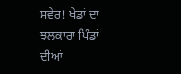ਸਵੇਰ! ਖੇਡਾਂ ਦਾ ਝਲਕਾਰਾ ਪਿੰਡਾਂ ਦੀਆਂ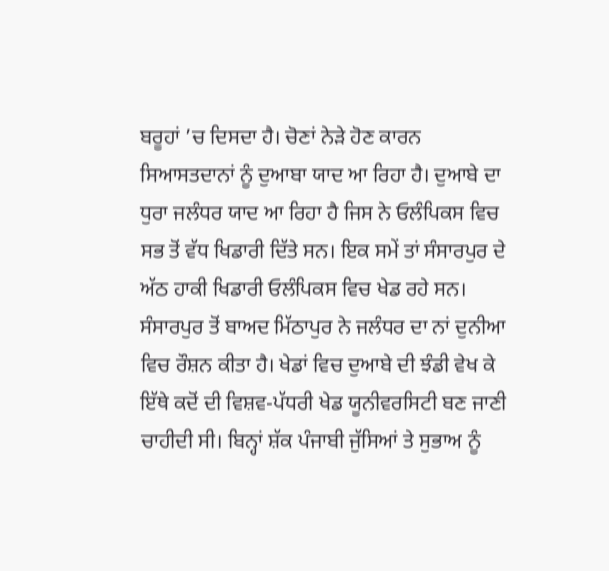ਬਰੂਹਾਂ ’ਚ ਦਿਸਦਾ ਹੈ। ਚੋਣਾਂ ਨੇੜੇ ਹੋਣ ਕਾਰਨ ਸਿਆਸਤਦਾਨਾਂ ਨੂੰ ਦੁਆਬਾ ਯਾਦ ਆ ਰਿਹਾ ਹੈ। ਦੁਆਬੇ ਦਾ ਧੁਰਾ ਜਲੰਧਰ ਯਾਦ ਆ ਰਿਹਾ ਹੈ ਜਿਸ ਨੇ ਓਲੰਪਿਕਸ ਵਿਚ ਸਭ ਤੋਂ ਵੱਧ ਖਿਡਾਰੀ ਦਿੱਤੇ ਸਨ। ਇਕ ਸਮੇਂ ਤਾਂ ਸੰਸਾਰਪੁਰ ਦੇ ਅੱਠ ਹਾਕੀ ਖਿਡਾਰੀ ਓਲੰਪਿਕਸ ਵਿਚ ਖੇਡ ਰਹੇ ਸਨ।
ਸੰਸਾਰਪੁਰ ਤੋਂ ਬਾਅਦ ਮਿੱਠਾਪੁਰ ਨੇ ਜਲੰਧਰ ਦਾ ਨਾਂ ਦੁਨੀਆ ਵਿਚ ਰੌਸ਼ਨ ਕੀਤਾ ਹੈ। ਖੇਡਾਂ ਵਿਚ ਦੁਆਬੇ ਦੀ ਝੰਡੀ ਵੇਖ ਕੇ ਇੱਥੇ ਕਦੋਂ ਦੀ ਵਿਸ਼ਵ-ਪੱਧਰੀ ਖੇਡ ਯੂਨੀਵਰਸਿਟੀ ਬਣ ਜਾਣੀ ਚਾਹੀਦੀ ਸੀ। ਬਿਨ੍ਹਾਂ ਸ਼ੱਕ ਪੰਜਾਬੀ ਜੁੱਸਿਆਂ ਤੇ ਸੁਭਾਅ ਨੂੰ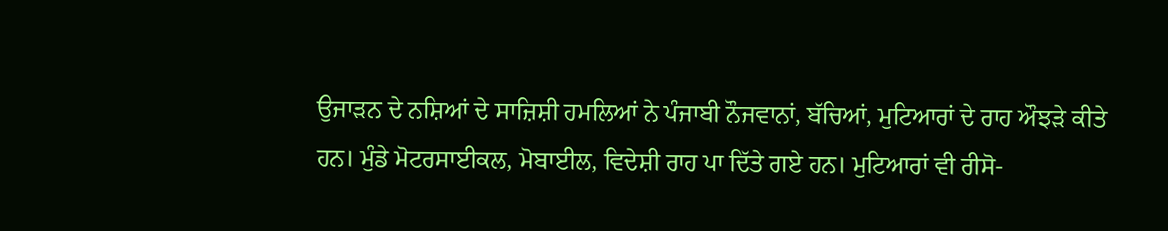ਉਜਾੜਨ ਦੇ ਨਸ਼ਿਆਂ ਦੇ ਸਾਜ਼ਿਸ਼ੀ ਹਮਲਿਆਂ ਨੇ ਪੰਜਾਬੀ ਨੌਜਵਾਨਾਂ, ਬੱਚਿਆਂ, ਮੁਟਿਆਰਾਂ ਦੇ ਰਾਹ ਔਝੜੇ ਕੀਤੇ ਹਨ। ਮੁੰਡੇ ਮੋਟਰਸਾਈਕਲ, ਮੋਬਾਈਲ, ਵਿਦੇਸ਼ੀ ਰਾਹ ਪਾ ਦਿੱਤੇ ਗਏ ਹਨ। ਮੁਟਿਆਰਾਂ ਵੀ ਰੀਸੋ-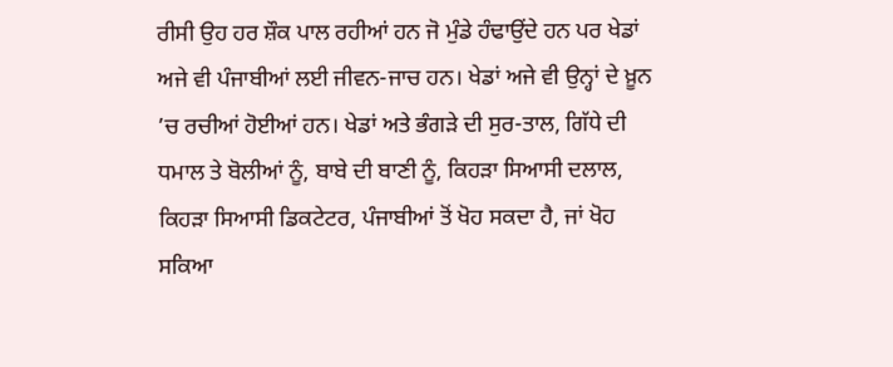ਰੀਸੀ ਉਹ ਹਰ ਸ਼ੌਕ ਪਾਲ ਰਹੀਆਂ ਹਨ ਜੋ ਮੁੰਡੇ ਹੰਢਾਉਂਦੇ ਹਨ ਪਰ ਖੇਡਾਂ ਅਜੇ ਵੀ ਪੰਜਾਬੀਆਂ ਲਈ ਜੀਵਨ-ਜਾਚ ਹਨ। ਖੇਡਾਂ ਅਜੇ ਵੀ ਉਨ੍ਹਾਂ ਦੇ ਖ਼ੂਨ ’ਚ ਰਚੀਆਂ ਹੋਈਆਂ ਹਨ। ਖੇਡਾਂ ਅਤੇ ਭੰਗੜੇ ਦੀ ਸੁਰ-ਤਾਲ, ਗਿੱਧੇ ਦੀ ਧਮਾਲ ਤੇ ਬੋਲੀਆਂ ਨੂੰ, ਬਾਬੇ ਦੀ ਬਾਣੀ ਨੂੰ, ਕਿਹੜਾ ਸਿਆਸੀ ਦਲਾਲ, ਕਿਹੜਾ ਸਿਆਸੀ ਡਿਕਟੇਟਰ, ਪੰਜਾਬੀਆਂ ਤੋਂ ਖੋਹ ਸਕਦਾ ਹੈ, ਜਾਂ ਖੋਹ ਸਕਿਆ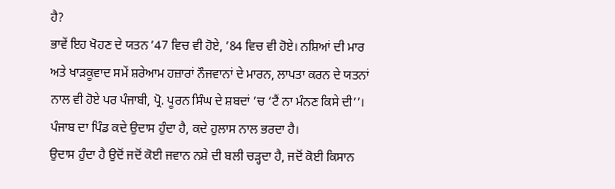ਹੈ?
ਭਾਵੇਂ ਇਹ ਖੋਹਣ ਦੇ ਯਤਨ ’47 ਵਿਚ ਵੀ ਹੋਏ, ’84 ਵਿਚ ਵੀ ਹੋਏ। ਨਸ਼ਿਆਂ ਦੀ ਮਾਰ ਅਤੇ ਖਾੜਕੂਵਾਦ ਸਮੇਂ ਸ਼ਰੇਆਮ ਹਜ਼ਾਰਾਂ ਨੌਜਵਾਨਾਂ ਦੇ ਮਾਰਨ, ਲਾਪਤਾ ਕਰਨ ਦੇ ਯਤਨਾਂ ਨਾਲ ਵੀ ਹੋਏ ਪਰ ਪੰਜਾਬੀ, ਪ੍ਰੋ. ਪੂਰਨ ਸਿੰਘ ਦੇ ਸ਼ਬਦਾਂ ’ਚ ‘ਟੈਂ ਨਾ ਮੰਨਣ ਕਿਸੇ ਦੀ’’। ਪੰਜਾਬ ਦਾ ਪਿੰਡ ਕਦੇ ਉਦਾਸ ਹੁੰਦਾ ਹੈ, ਕਦੇ ਹੁਲਾਸ ਨਾਲ ਭਰਦਾ ਹੈ।
ਉਦਾਸ ਹੁੰਦਾ ਹੈ ਉਦੋਂ ਜਦੋਂ ਕੋਈ ਜਵਾਨ ਨਸ਼ੇ ਦੀ ਬਲੀ ਚੜ੍ਹਦਾ ਹੈ, ਜਦੋਂ ਕੋਈ ਕਿਸਾਨ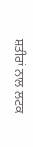ਸ਼ਤੀਰਾਂ ਨਾਲ ਲਟਕ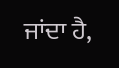ਜਾਂਦਾ ਹੈ,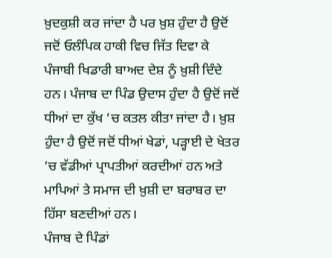ਖ਼ੁਦਕੁਸ਼ੀ ਕਰ ਜਾਂਦਾ ਹੈ ਪਰ ਖ਼ੁਸ਼ ਹੁੰਦਾ ਹੈ ਉਦੋਂ ਜਦੋਂ ਓਲੰਪਿਕ ਹਾਕੀ ਵਿਚ ਜਿੱਤ ਦਿਵਾ ਕੇ ਪੰਜਾਬੀ ਖਿਡਾਰੀ ਬਾਅਦ ਦੇਸ਼ ਨੂੰ ਖ਼ੁਸ਼ੀ ਦਿੰਦੇ ਹਨ। ਪੰਜਾਬ ਦਾ ਪਿੰਡ ਉਦਾਸ ਹੁੰਦਾ ਹੈ ਉਦੋਂ ਜਦੋਂ ਧੀਆਂ ਦਾ ਕੁੱਖ ’ਚ ਕਤਲ ਕੀਤਾ ਜਾਂਦਾ ਹੈ। ਖ਼ੁਸ਼ ਹੁੰਦਾ ਹੈ ਉਦੋਂ ਜਦੋਂ ਧੀਆਂ ਖੇਡਾਂ, ਪੜ੍ਹਾਈ ਦੇ ਖੇਤਰ ’ਚ ਵੱਡੀਆਂ ਪ੍ਰਾਪਤੀਆਂ ਕਰਦੀਆਂ ਹਨ ਅਤੇ ਮਾਪਿਆਂ ਤੇ ਸਮਾਜ ਦੀ ਖ਼ੁਸ਼ੀ ਦਾ ਬਰਾਬਰ ਦਾ ਹਿੱਸਾ ਬਣਦੀਆਂ ਹਨ।
ਪੰਜਾਬ ਦੇ ਪਿੰਡਾਂ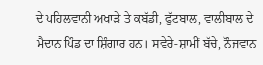ਦੇ ਪਹਿਲਵਾਨੀ ਅਖਾੜੇ ਤੇ ਕਬੱਡੀ, ਫੁੱਟਬਾਲ, ਵਾਲੀਬਾਲ ਦੇ ਮੈਦਾਨ ਪਿੰਡ ਦਾ ਸ਼ਿੰਗਾਰ ਹਨ। ਸਵੇਰੇ-ਸ਼ਾਮੀਂ ਬੱਚੇ, ਨੌਜਵਾਨ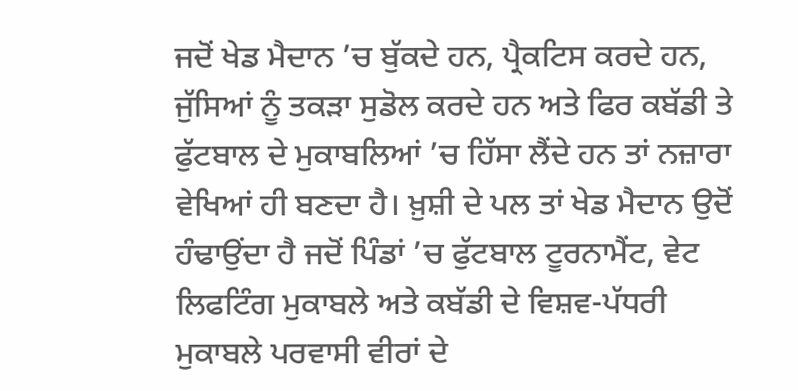ਜਦੋਂ ਖੇਡ ਮੈਦਾਨ ’ਚ ਬੁੱਕਦੇ ਹਨ, ਪ੍ਰੈਕਟਿਸ ਕਰਦੇ ਹਨ, ਜੁੱਸਿਆਂ ਨੂੰ ਤਕੜਾ ਸੁਡੋਲ ਕਰਦੇ ਹਨ ਅਤੇ ਫਿਰ ਕਬੱਡੀ ਤੇ ਫੁੱਟਬਾਲ ਦੇ ਮੁਕਾਬਲਿਆਂ ’ਚ ਹਿੱਸਾ ਲੈਂਦੇ ਹਨ ਤਾਂ ਨਜ਼ਾਰਾ ਵੇਖਿਆਂ ਹੀ ਬਣਦਾ ਹੈ। ਖ਼ੁਸ਼ੀ ਦੇ ਪਲ ਤਾਂ ਖੇਡ ਮੈਦਾਨ ਉਦੋਂ ਹੰਢਾਉਂਦਾ ਹੈ ਜਦੋਂ ਪਿੰਡਾਂ ’ਚ ਫੁੱਟਬਾਲ ਟੂਰਨਾਮੈਂਟ, ਵੇਟ ਲਿਫਟਿੰਗ ਮੁਕਾਬਲੇ ਅਤੇ ਕਬੱਡੀ ਦੇ ਵਿਸ਼ਵ-ਪੱਧਰੀ ਮੁਕਾਬਲੇ ਪਰਵਾਸੀ ਵੀਰਾਂ ਦੇ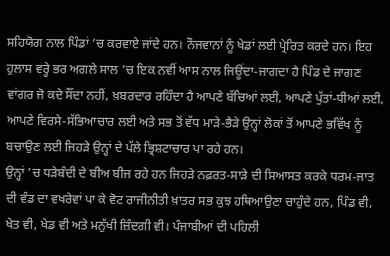ਸਹਿਯੋਗ ਨਾਲ ਪਿੰਡਾਂ ’ਚ ਕਰਵਾਏ ਜਾਂਦੇ ਹਨ। ਨੌਜਵਾਨਾਂ ਨੂੰ ਖੇਡਾਂ ਲਈ ਪ੍ਰੇਰਿਤ ਕਰਦੇ ਹਨ। ਇਹ ਹੁਲਾਸ ਵਰ੍ਹੇ ਭਰ ਅਗਲੇ ਸਾਲ ’ਚ ਇਕ ਨਵੀਂ ਆਸ ਨਾਲ ਜਿਊਂਦਾ-ਜਾਗਦਾ ਹੈ ਪਿੰਡ ਦੇ ਜਾਗਣ ਵਾਂਗਰ ਜੋ ਕਦੇ ਸੌਂਦਾ ਨਹੀਂ, ਖ਼ਬਰਦਾਰ ਰਹਿੰਦਾ ਹੈ ਆਪਣੇ ਬੱਚਿਆਂ ਲਈ, ਆਪਣੇ ਪੁੱਤਾਂ-ਧੀਆਂ ਲਈ, ਆਪਣੇ ਵਿਰਸੇ-ਸੱਭਿਆਚਾਰ ਲਈ ਅਤੇ ਸਭ ਤੋਂ ਵੱਧ ਮਾੜੇ-ਭੈੜੇ ਉਨ੍ਹਾਂ ਲੋਕਾਂ ਤੋਂ ਆਪਣੇ ਭਵਿੱਖ ਨੂੰ ਬਚਾਉਣ ਲਈ ਜਿਹੜੇ ਉਨ੍ਹਾਂ ਦੇ ਪੱਲੇ ਭ੍ਰਿਸ਼ਟਾਚਾਰ ਪਾ ਰਹੇ ਹਨ।
ਉਨ੍ਹਾਂ ’ਚ ਧੜੇਬੰਦੀ ਦੇ ਬੀਅ ਬੀਜ ਰਹੇ ਹਨ ਜਿਹੜੇ ਨਫ਼ਰਤ-ਸਾੜੇ ਦੀ ਸਿਆਸਤ ਕਰਕੇ ਧਰਮ-ਜਾਤ ਦੀ ਵੰਡ ਦਾ ਵਖਰੇਵਾਂ ਪਾ ਕੇ ਵੋਟ ਰਾਜੀਨੀਤੀ ਖ਼ਾਤਰ ਸਭ ਕੁਝ ਹਥਿਆਉਣਾ ਚਾਹੁੰਦੇ ਹਨ, ਪਿੰਡ ਵੀ, ਖੇਤ ਵੀ, ਖੇਡ ਵੀ ਅਤੇ ਮਨੁੱਖੀ ਜ਼ਿੰਦਗੀ ਵੀ। ਪੰਜਾਬੀਆਂ ਦੀ ਪਹਿਲੀ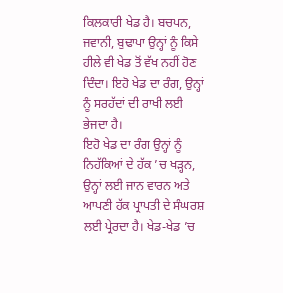ਕਿਲਕਾਰੀ ਖੇਡ ਹੈ। ਬਚਪਨ, ਜਵਾਨੀ, ਬੁਢਾਪਾ ਉਨ੍ਹਾਂ ਨੂੰ ਕਿਸੇ ਹੀਲੇ ਵੀ ਖੇਡ ਤੋਂ ਵੱਖ ਨਹੀਂ ਹੋਣ ਦਿੰਦਾ। ਇਹੋ ਖੇਡ ਦਾ ਰੰਗ, ਉਨ੍ਹਾਂ ਨੂੰ ਸਰਹੱਦਾਂ ਦੀ ਰਾਖੀ ਲਈ ਭੇਜਦਾ ਹੈ।
ਇਹੋ ਖੇਡ ਦਾ ਰੰਗ ਉਨ੍ਹਾਂ ਨੂੰ ਨਿਹੱਕਿਆਂ ਦੇ ਹੱਕ ’ਚ ਖੜ੍ਹਨ, ਉਨ੍ਹਾਂ ਲਈ ਜਾਨ ਵਾਰਨ ਅਤੇ ਆਪਣੀ ਹੱਕ ਪ੍ਰਾਪਤੀ ਦੇ ਸੰਘਰਸ਼ ਲਈ ਪ੍ਰੇਰਦਾ ਹੈ। ਖੇਡ-ਖੇਡ ’ਚ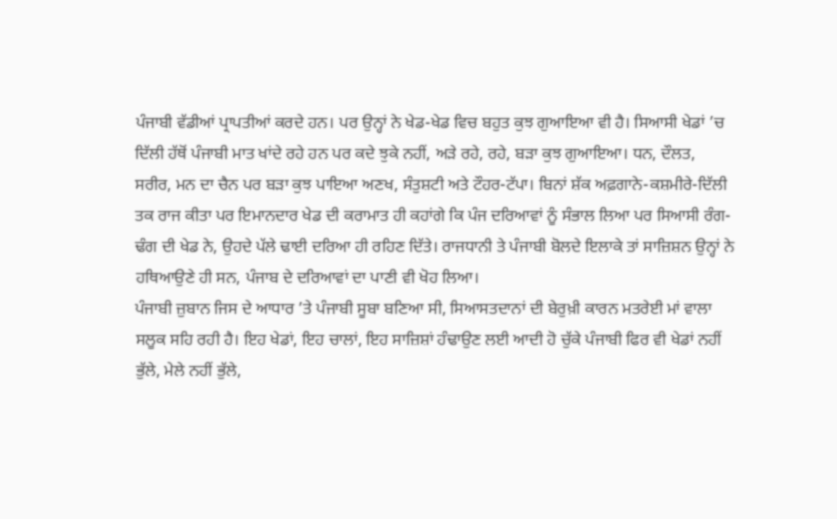ਪੰਜਾਬੀ ਵੱਡੀਆਂ ਪ੍ਰਾਪਤੀਆਂ ਕਰਦੇ ਹਨ। ਪਰ ਉਨ੍ਹਾਂ ਨੇ ਖੇਡ-ਖੇਡ ਵਿਚ ਬਹੁਤ ਕੁਝ ਗੁਆਇਆ ਵੀ ਹੈ। ਸਿਆਸੀ ਖੇਡਾਂ ’ਚ ਦਿੱਲੀ ਹੱਥੋਂ ਪੰਜਾਬੀ ਮਾਤ ਖਾਂਦੇ ਰਹੇ ਹਨ ਪਰ ਕਦੇ ਝੁਕੇ ਨਹੀਂ, ਅੜੇ ਰਹੇ, ਰਹੇ, ਬੜਾ ਕੁਝ ਗੁਆਇਆ। ਧਨ, ਦੌਲਤ, ਸਰੀਰ, ਮਨ ਦਾ ਚੈਨ ਪਰ ਬੜਾ ਕੁਝ ਪਾਇਆ ਅਣਖ, ਸੰਤੁਸ਼ਟੀ ਅਤੇ ਟੌਹਰ-ਟੱਪਾ। ਬਿਨਾਂ ਸ਼ੱਕ ਅਫ਼ਗਾਨੇ-ਕਸ਼ਮੀਰੇ-ਦਿੱਲੀ ਤਕ ਰਾਜ ਕੀਤਾ ਪਰ ਇਮਾਨਦਾਰ ਖੇਡ ਦੀ ਕਰਾਮਾਤ ਹੀ ਕਹਾਂਗੇ ਕਿ ਪੰਜ ਦਰਿਆਵਾਂ ਨੂੰ ਸੰਭਾਲ ਲਿਆ ਪਰ ਸਿਆਸੀ ਰੰਗ-ਢੰਗ ਦੀ ਖੇਡ ਨੇ, ਉਹਦੇ ਪੱਲੇ ਢਾਈ ਦਰਿਆ ਹੀ ਰਹਿਣ ਦਿੱਤੇ। ਰਾਜਧਾਨੀ ਤੇ ਪੰਜਾਬੀ ਬੋਲਦੇ ਇਲਾਕੇ ਤਾਂ ਸਾਜ਼ਿਸ਼ਨ ਉਨ੍ਹਾਂ ਨੇ ਹਥਿਆਉਣੇ ਹੀ ਸਨ, ਪੰਜਾਬ ਦੇ ਦਰਿਆਵਾਂ ਦਾ ਪਾਣੀ ਵੀ ਖੋਹ ਲਿਆ।
ਪੰਜਾਬੀ ਜ਼ੁਬਾਨ ਜਿਸ ਦੇ ਆਧਾਰ ’ਤੇ ਪੰਜਾਬੀ ਸੂਬਾ ਬਣਿਆ ਸੀ, ਸਿਆਸਤਦਾਨਾਂ ਦੀ ਬੇਰੁਖ਼ੀ ਕਾਰਨ ਮਤਰੇਈ ਮਾਂ ਵਾਲਾ ਸਲੂਕ ਸਹਿ ਰਹੀ ਹੈ। ਇਹ ਖੇਡਾਂ, ਇਹ ਚਾਲਾਂ, ਇਹ ਸਾਜ਼ਿਸ਼ਾਂ ਹੰਢਾਉਣ ਲਈ ਆਦੀ ਹੋ ਚੁੱਕੇ ਪੰਜਾਬੀ ਫਿਰ ਵੀ ਖੇਡਾਂ ਨਹੀਂ ਭੁੱਲੇ, ਮੇਲੇ ਨਹੀਂ ਭੁੱਲੇ,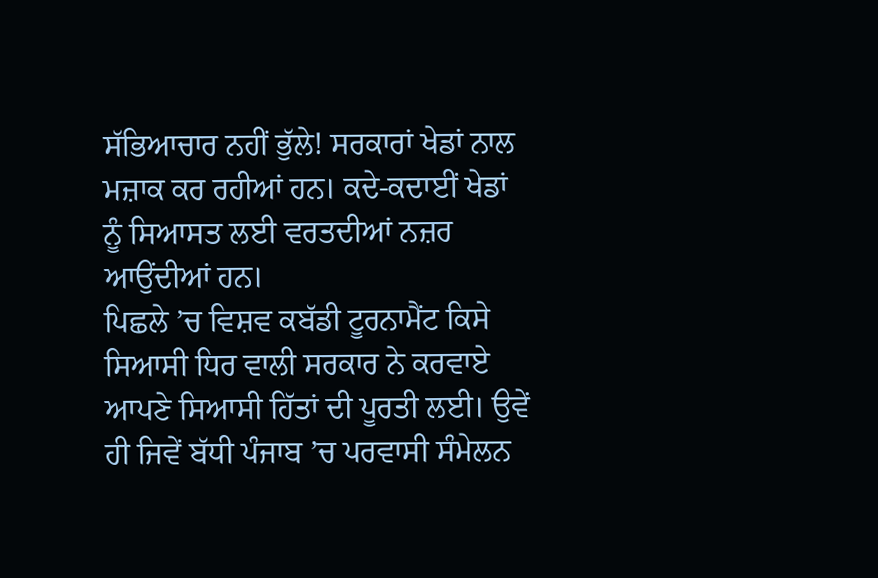ਸੱਭਿਆਚਾਰ ਨਹੀਂ ਭੁੱਲੇ! ਸਰਕਾਰਾਂ ਖੇਡਾਂ ਨਾਲ ਮਜ਼ਾਕ ਕਰ ਰਹੀਆਂ ਹਨ। ਕਦੇ-ਕਦਾਈਂ ਖੇਡਾਂ ਨੂੰ ਸਿਆਸਤ ਲਈ ਵਰਤਦੀਆਂ ਨਜ਼ਰ ਆਉਂਦੀਆਂ ਹਨ।
ਪਿਛਲੇ ’ਚ ਵਿਸ਼ਵ ਕਬੱਡੀ ਟੂਰਨਾਮੈਂਟ ਕਿਸੇ ਸਿਆਸੀ ਧਿਰ ਵਾਲੀ ਸਰਕਾਰ ਨੇ ਕਰਵਾਏ ਆਪਣੇ ਸਿਆਸੀ ਹਿੱਤਾਂ ਦੀ ਪੂਰਤੀ ਲਈ। ਉਵੇਂ ਹੀ ਜਿਵੇਂ ਬੱਧੀ ਪੰਜਾਬ ’ਚ ਪਰਵਾਸੀ ਸੰਮੇਲਨ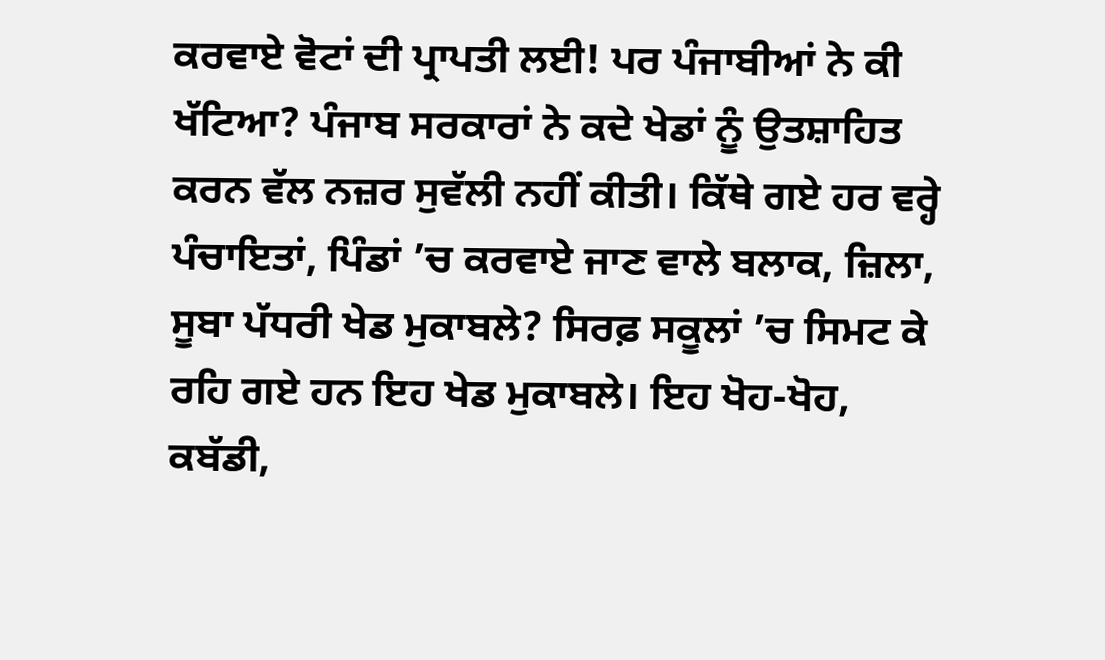ਕਰਵਾਏ ਵੋਟਾਂ ਦੀ ਪ੍ਰਾਪਤੀ ਲਈ! ਪਰ ਪੰਜਾਬੀਆਂ ਨੇ ਕੀ ਖੱਟਿਆ? ਪੰਜਾਬ ਸਰਕਾਰਾਂ ਨੇ ਕਦੇ ਖੇਡਾਂ ਨੂੰ ਉਤਸ਼ਾਹਿਤ ਕਰਨ ਵੱਲ ਨਜ਼ਰ ਸੁਵੱਲੀ ਨਹੀਂ ਕੀਤੀ। ਕਿੱਥੇ ਗਏ ਹਰ ਵਰ੍ਹੇ ਪੰਚਾਇਤਾਂ, ਪਿੰਡਾਂ ’ਚ ਕਰਵਾਏ ਜਾਣ ਵਾਲੇ ਬਲਾਕ, ਜ਼ਿਲਾ, ਸੂਬਾ ਪੱਧਰੀ ਖੇਡ ਮੁਕਾਬਲੇ? ਸਿਰਫ਼ ਸਕੂਲਾਂ ’ਚ ਸਿਮਟ ਕੇ ਰਹਿ ਗਏ ਹਨ ਇਹ ਖੇਡ ਮੁਕਾਬਲੇ। ਇਹ ਖੋਹ-ਖੋਹ, ਕਬੱਡੀ,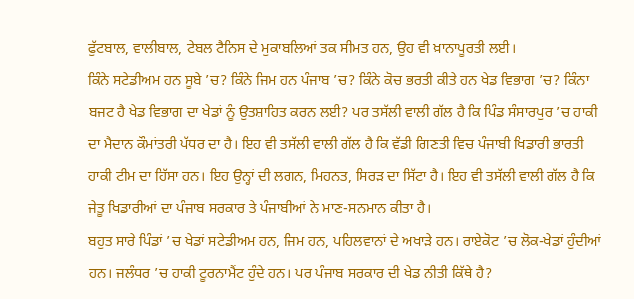ਫੁੱਟਬਾਲ, ਵਾਲੀਬਾਲ, ਟੇਬਲ ਟੈਨਿਸ ਦੇ ਮੁਕਾਬਲਿਆਂ ਤਕ ਸੀਮਤ ਹਨ, ਉਹ ਵੀ ਖ਼ਾਨਾਪੂਰਤੀ ਲਈ।
ਕਿੰਨੇ ਸਟੇਡੀਅਮ ਹਨ ਸੂਬੇ ’ਚ? ਕਿੰਨੇ ਜਿਮ ਹਨ ਪੰਜਾਬ ’ਚ? ਕਿੰਨੇ ਕੋਚ ਭਰਤੀ ਕੀਤੇ ਹਨ ਖੇਡ ਵਿਭਾਗ ’ਚ? ਕਿੰਨਾ ਬਜਟ ਹੈ ਖੇਡ ਵਿਭਾਗ ਦਾ ਖੇਡਾਂ ਨੂੰ ਉਤਸ਼ਾਹਿਤ ਕਰਨ ਲਈ? ਪਰ ਤਸੱਲੀ ਵਾਲੀ ਗੱਲ ਹੈ ਕਿ ਪਿੰਡ ਸੰਸਾਰਪੁਰ ’ਚ ਹਾਕੀ ਦਾ ਮੈਦਾਨ ਕੌਮਾਂਤਰੀ ਪੱਧਰ ਦਾ ਹੈ। ਇਹ ਵੀ ਤਸੱਲੀ ਵਾਲੀ ਗੱਲ ਹੈ ਕਿ ਵੱਡੀ ਗਿਣਤੀ ਵਿਚ ਪੰਜਾਬੀ ਖਿਡਾਰੀ ਭਾਰਤੀ ਹਾਕੀ ਟੀਮ ਦਾ ਹਿੱਸਾ ਹਨ। ਇਹ ਉਨ੍ਹਾਂ ਦੀ ਲਗਨ, ਮਿਹਨਤ, ਸਿਰੜ ਦਾ ਸਿੱਟਾ ਹੈ। ਇਹ ਵੀ ਤਸੱਲੀ ਵਾਲੀ ਗੱਲ ਹੈ ਕਿ ਜੇਤੂ ਖਿਡਾਰੀਆਂ ਦਾ ਪੰਜਾਬ ਸਰਕਾਰ ਤੇ ਪੰਜਾਬੀਆਂ ਨੇ ਮਾਣ-ਸਨਮਾਨ ਕੀਤਾ ਹੈ।
ਬਹੁਤ ਸਾਰੇ ਪਿੰਡਾਂ ’ਚ ਖੇਡਾਂ ਸਟੇਡੀਅਮ ਹਨ, ਜਿਮ ਹਨ, ਪਹਿਲਵਾਨਾਂ ਦੇ ਅਖਾੜੇ ਹਨ। ਰਾਏਕੋਟ ’ਚ ਲੋਕ-ਖੇਡਾਂ ਹੁੰਦੀਆਂ ਹਨ। ਜਲੰਧਰ ’ਚ ਹਾਕੀ ਟੂਰਨਾਮੈਂਟ ਹੁੰਦੇ ਹਨ। ਪਰ ਪੰਜਾਬ ਸਰਕਾਰ ਦੀ ਖੇਡ ਨੀਤੀ ਕਿੱਥੇ ਹੈ?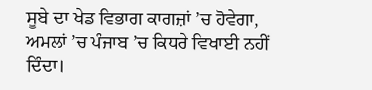ਸੂਬੇ ਦਾ ਖੇਡ ਵਿਭਾਗ ਕਾਗਜ਼ਾਂ ’ਚ ਹੋਵੇਗਾ, ਅਮਲਾਂ ’ਚ ਪੰਜਾਬ ’ਚ ਕਿਧਰੇ ਵਿਖਾਈ ਨਹੀਂ ਦਿੰਦਾ।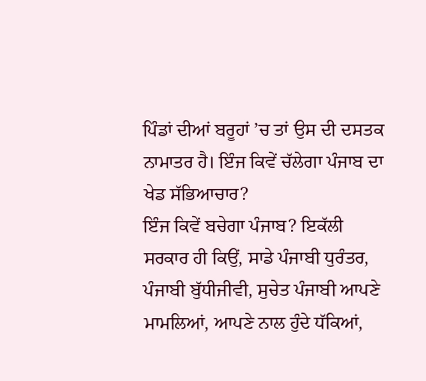ਪਿੰਡਾਂ ਦੀਆਂ ਬਰੂਹਾਂ ’ਚ ਤਾਂ ਉਸ ਦੀ ਦਸਤਕ ਨਾਮਾਤਰ ਹੈ। ਇੰਜ ਕਿਵੇਂ ਚੱਲੇਗਾ ਪੰਜਾਬ ਦਾ ਖੇਡ ਸੱਭਿਆਚਾਰ?
ਇੰਜ ਕਿਵੇਂ ਬਚੇਗਾ ਪੰਜਾਬ? ਇਕੱਲੀ ਸਰਕਾਰ ਹੀ ਕਿਉਂ, ਸਾਡੇ ਪੰਜਾਬੀ ਧੁਰੰਤਰ, ਪੰਜਾਬੀ ਬੁੱਧੀਜੀਵੀ, ਸੁਚੇਤ ਪੰਜਾਬੀ ਆਪਣੇ ਮਾਮਲਿਆਂ, ਆਪਣੇ ਨਾਲ ਹੁੰਦੇ ਧੱਕਿਆਂ,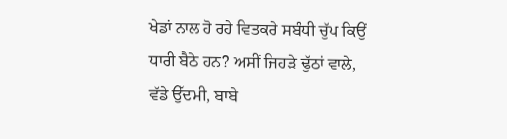ਖੇਡਾਂ ਨਾਲ ਹੋ ਰਹੇ ਵਿਤਕਰੇ ਸਬੰਧੀ ਚੁੱਪ ਕਿਉਂ ਧਾਰੀ ਬੈਠੇ ਹਨ? ਅਸੀਂ ਜਿਹੜੇ ਢੁੱਠਾਂ ਵਾਲੇ, ਵੱਡੇ ਉੱਦਮੀ, ਬਾਬੇ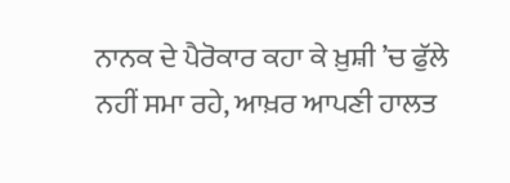ਨਾਨਕ ਦੇ ਪੈਰੋਕਾਰ ਕਹਾ ਕੇ ਖ਼ੁਸ਼ੀ ’ਚ ਫੁੱਲੇ ਨਹੀਂ ਸਮਾ ਰਹੇ, ਆਖ਼ਰ ਆਪਣੀ ਹਾਲਤ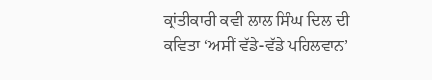ਕ੍ਰਾਂਤੀਕਾਰੀ ਕਵੀ ਲਾਲ ਸਿੰਘ ਦਿਲ ਦੀ ਕਵਿਤਾ ‘ਅਸੀਂ ਵੱਡੇ-ਵੱਡੇ ਪਹਿਲਵਾਨ’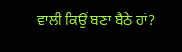ਵਾਲੀ ਕਿਉਂ ਬਣਾ ਬੈਠੇ ਹਾਂ?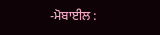-ਮੋਬਾਈਲ :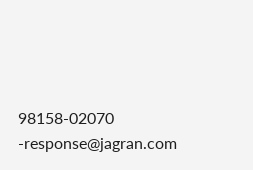98158-02070
-response@jagran.com